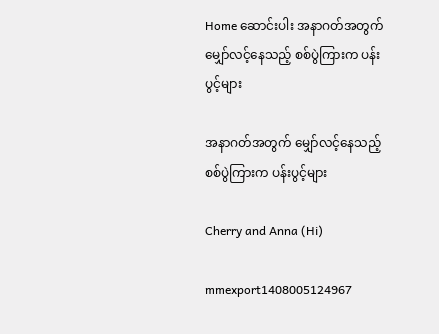Home ဆောင်းပါး အနာဂတ်အတွက် မျှော်လင့်နေသည့် စစ်ပွဲကြားက ပန်းပွင့်များ

အနာဂတ်အတွက် မျှော်လင့်နေသည့် စစ်ပွဲကြားက ပန်းပွင့်များ

Cherry and Anna (Hi)

mmexport1408005124967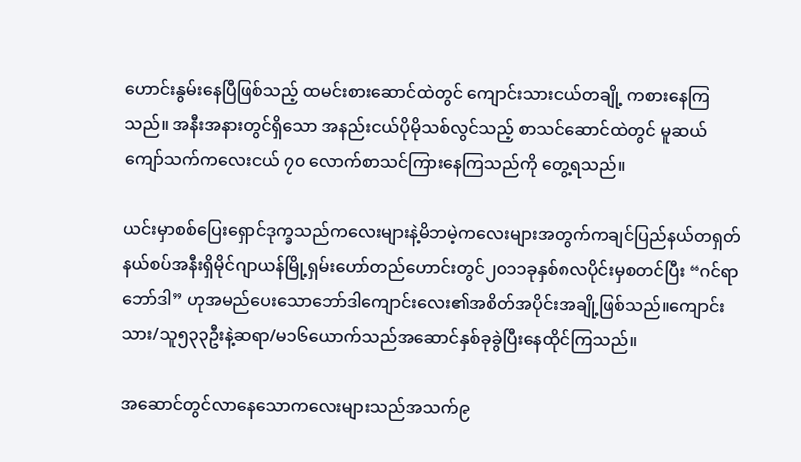ဟောင်းနွမ်းနေပြီဖြစ်သည့် ထမင်းစားဆောင်ထဲတွင် ကျောင်းသားငယ်တချို့ ကစားနေကြသည်။ အနီးအနားတွင်ရှိသော အနည်းငယ်ပိုမိုသစ်လွင်သည့် စာသင်ဆောင်ထဲတွင် မူဆယ်ကျော်သက်ကလေးငယ် ၇၀ လောက်စာသင်ကြားနေကြသည်ကို တွေ့ရသည်။

ယင်းမှာစစ်ပြေးရှောင်ဒုက္ခသည်ကလေးများနဲ့မိဘမဲ့ကလေးများအတွက်ကချင်ပြည်နယ်တရှတ်နယ်စပ်အနီးရှိမိုင်ဂျာယန်မြို့ရှမ်းဟော်တည်ဟောင်းတွင်၂၀၁၁ခုနှစ်၈လပိုင်းမှစတင်ပြီး “ဂင်ရာဘော်ဒါ” ဟုအမည်ပေးသောဘော်ဒါကျောင်းလေး၏အစိတ်အပိုင်းအချို့ဖြစ်သည်။ကျောင်းသား/သူ၅၃၃ဦးနဲ့ဆရာ/မ၁၆ယောက်သည်အဆောင်နှစ်ခုခွဲပြီးနေထိုင်ကြသည်။

အဆောင်တွင်လာနေသောကလေးများသည်အသက်၉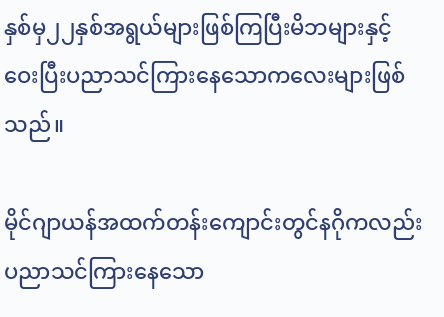နှစ်မှ၂၂နှစ်အရွယ်များဖြစ်ကြပြီးမိဘများနှင့်ဝေးပြီးပညာသင်ကြားနေသောကလေးများဖြစ်သည်။

မိုင်ဂျာယန်အထက်တန်းကျောင်းတွင်နဂိုကလည်းပညာသင်ကြားနေသော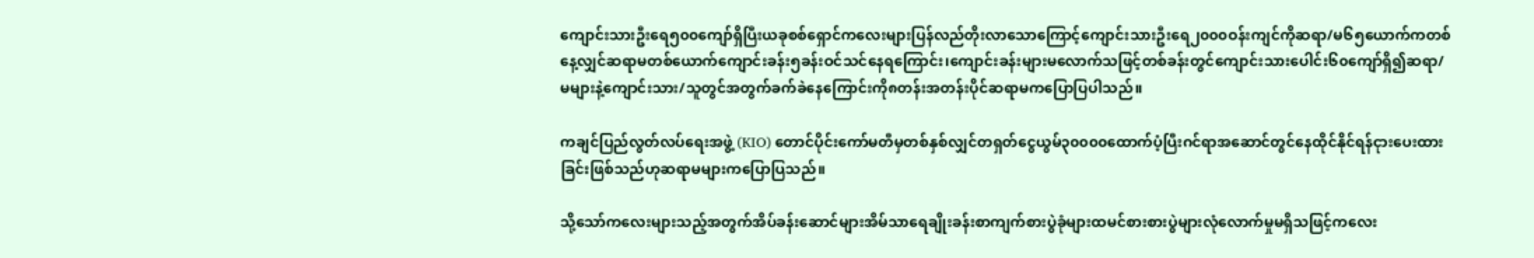ကျောင်းသားဦးရေ၅၀၀ကျော်ရှိပြီးယခုစစ်ရှောင်ကလေးများပြန်လည်တိုးလာသောကြောင့်ကျောင်းသားဦးရေ၂၀၀၀ဝန်းကျင်ကိုဆရာ/မ၆၅ယောက်ကတစ်နေ့လျှင်ဆရာမတစ်ယောက်ကျောင်းခန်း၅ခန်းဝင်သင်နေရကြောင်း၊ကျောင်းခန်းများမလောက်သဖြင့်တစ်ခန်းတွင်ကျောင်းသားပေါင်း၆၀ကျော်ရှိ၍ဆရာ/မများနဲ့ကျောင်းသား/သူတွင်အတွက်ခက်ခဲနေကြောင်းကို၈တန်းအတန်းပိုင်ဆရာမကပြောပြပါသည်။

ကချင်ပြည်လွတ်လပ်ရေးအဖွဲ့ (KIO) တောင်ပိုင်းကော်မတီမှတစ်နှစ်လျှင်တရှတ်ငွေယွမ်၃၀၀၀၀ထောက်ပံ့ပြီးဂင်ရာအဆောင်တွင်နေထိုင်နိုင်ရန်ငုားပေးထားခြင်းဖြစ်သည်ဟုဆရာမများကပြောပြသည်။

သို့သော်ကလေးများသည့်အတွက်အိပ်ခန်းဆောင်များအိမ်သာရေချိုးခန်းစာကျက်စားပွဲခုံများထမင်စားစားပွဲများလုံလောက်မှုမရှိသဖြင့်ကလေး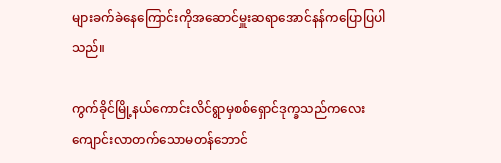များခက်ခဲနေကြောင်းကိုအဆောင်မှူးဆရာအောင်နန်ကပြောပြပါသည်။

ကွက်ခိုင်မြို့နယ်ကောင်းလိင်ရွာမှစစ်ရှောင်ဒုက္ခသည်ကလေးကျောင်းလာတက်သောမတန်ဘောင်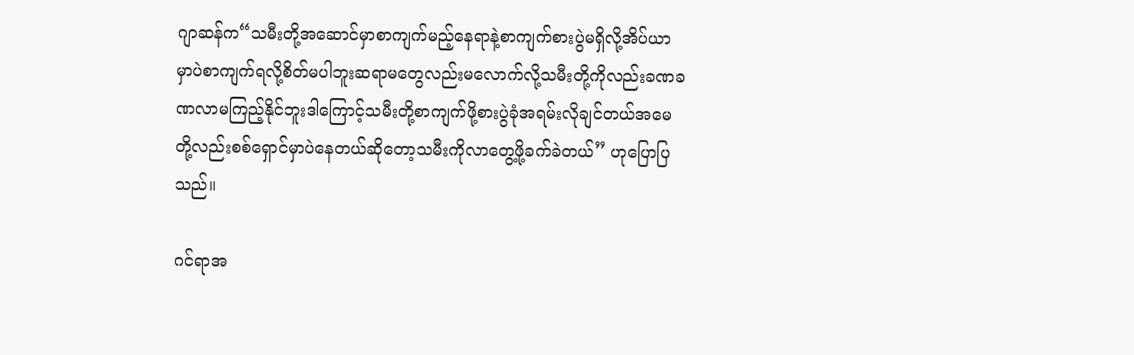ဂျာဆန်က“သမီးတို့အဆောင်မှာစာကျက်မည့်နေရာနဲ့စာကျက်စားပွဲမရှိလို့အိပ်ယာမှာပဲစာကျက်ရလို့စိတ်မပါဘူးဆရာမတွေလည်းမလောက်လို့သမီးတို့ကိုလည်းခဏခဏလာမကြည့်နိုင်ဘူးဒါကြောင့်သမီးတို့စာကျက်ဖို့စားပွဲခုံအရမ်းလိုချင်တယ်အမေတို့လည်းစစ်ရှောင်မှာပဲနေတယ်ဆိုတော့သမီးကိုလာတွေ့ဖို့ခက်ခဲတယ်” ဟုပြောပြသည်။

ဂင်ရာအ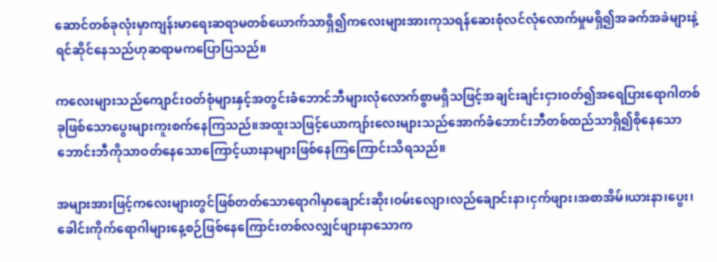ဆောင်တစ်ခုလုံးမှာကျန်းမာရေးဆရာမတစ်ယောက်သာရှိ၍ကလေးများအားကုသရန်ဆေးစုံလင်လုံလောက်မှုမရှိ၍အခက်အခဲများနဲ့ရင်ဆိုင်နေသည်ဟုဆရာမကပြောပြသည်။

ကလေးများသည်ကျောင်းဝတ်စုံများနှင့်အတွင်းခံဘောင်ဘီများလုံလောက်စွာမရှိသဖြင့်အချင်းချင်းငှားဝတ်၍အရေပြားရောဂါတစ်ခုဖြစ်သောပွေးများကူးစက်နေကြသည်။အထူးသဖြင့်ယောကျာ်းလေးများသည်အောက်ခံဘောင်းဘီတစ်ထည်သာရှိ၍စိုနေသောဘောင်းဘီကိုသာဝတ်နေသောကြောင့်ယားနာများဖြစ်နေကြကြောင်းသိရသည်။

အများအားဖြင့်ကလေးများတွင်ဖြစ်တတ်သောရောဂါမှာချောင်းဆိုး၊ဝမ်းလျော၊လည်ချောင်းနာ၊ငှက်ဖျား၊အစာအိမ်၊ယားနာ၊ပွေး၊ခေါင်းကိုက်ရောဂါများနေ့စဉ်ဖြစ်နေကြောင်းတစ်လလျှင်ဖျားနာသောက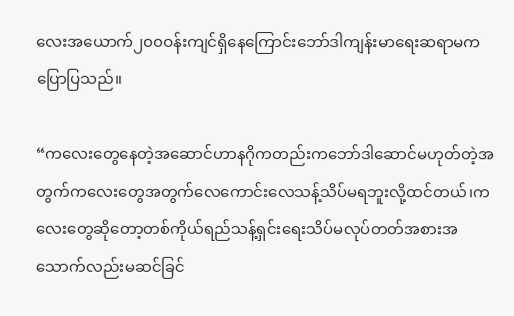လေးအယောက်၂၀၀ဝန်းကျင်ရှိနေကြောင်းဘော်ဒါကျန်းမာရေးဆရာမကပြောပြသည်။

“ကလေးတွေနေတဲ့အဆောင်ဟာနဂိုကတည်းကဘော်ဒါဆောင်မဟုတ်တဲ့အတွက်ကလေးတွေအတွက်လေကောင်းလေသန့်သိပ်မရဘူးလို့ထင်တယ်၊ကလေးတွေဆိုတော့တစ်ကိုယ်ရည်သန့်ရှင်းရေးသိပ်မလုပ်တတ်အစားအသောက်လည်းမဆင်ခြင်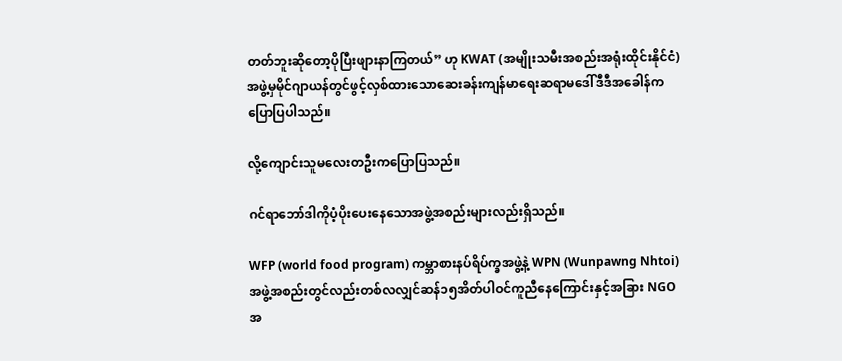တတ်ဘူးဆိုတော့ပိုပြီးဖျားနာကြတယ်” ဟု KWAT (အမျိုးသမီးအစည်းအရုံးထိုင်းနိုင်ငံ)အဖွဲ့မှမိုင်ဂျာယန်တွင်ဖွင့်လှစ်ထားသောဆေးခန်းကျန်မာရေးဆရာမဒေါ်ဒီဒီအခေါန်ကပြောပြပါသည်။

လို့ကျောင်းသူမလေးတဦးကပြောပြသည်။

ဂင်ရာဘော်ဒါကိုပံ့ပိုးပေးနေသောအဖွဲ့အစည်းများလည်းရှိသည်။

WFP (world food program) ကမ္ဘာစားနပ်ရိပ်က္ခအဖွဲ့နဲ့ WPN (Wunpawng Nhtoi) အဖွဲ့အစည်းတွင်လည်းတစ်လလျှင်ဆန်၁၅အိတ်ပါဝင်ကူညီနေကြောင်းနှင့်အခြား NGO အ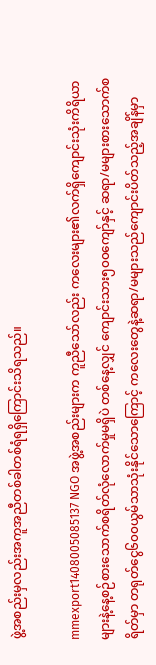ဖွဲ့အစည်းမှလည်းအကူအညီတစ်ခါတစ်ရံရရှိကြောင်းသိရသည်။

mmexport1408005085137 NGO အဖွဲ့အစည်းများက ကူညီသော်လည်း ကလေးများ၏လက်ရှိကျောင်းသုံးကိရိယာများနဲ့နေ့စဉ်စားသောက်စရိတ်လုံလောက်မှုမရှိပဲ တစ်နေ့လျှင် ကျောင်းသား၅၀၀ကျော်နှင့် ဆရာ/မများစားသောက်စရိတ်မှာ တရုတ်ငွေ၆၀၀ယွမ်သာသုံးနိုင်သောကြောင့် ကလေးတွေနဲ့ဆရာ/မများသည်ကျောင်းပိတ်သည့်အချိန်မှာ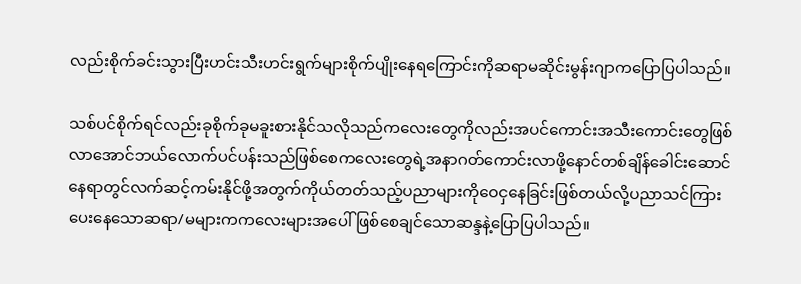လည်းစိုက်ခင်းသွားပြီးဟင်းသီးဟင်းရွက်များစိုက်ပျိုးနေရကြောင်းကိုဆရာမဆိုင်းမွန်းဂျာကပြောပြပါသည်။

သစ်ပင်စိုက်ရင်လည်းခုစိုက်ခုမခူးစားနိုင်သလိုသည်ကလေးတွေကိုလည်းအပင်ကောင်းအသီးကောင်းတွေဖြစ်လာအောင်ဘယ်လောက်ပင်ပန်းသည်ဖြစ်စေကလေးတွေရဲ့အနာဂတ်ကောင်းလာဖို့နောင်တစ်ချိန်ခေါင်းဆောင်နေရာတွင်လက်ဆင့်ကမ်းနိုင်ဖို့အတွက်ကိုယ်တတ်သည့်ပညာများကိုဝေငှနေခြင်းဖြစ်တယ်လို့ပညာသင်ကြားပေးနေသောဆရာ/မများကကလေးများအပေါ်ဖြစ်စေချင်သောဆန္ဒနဲ့ပြောပြပါသည်။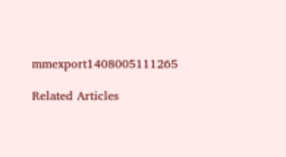mmexport1408005111265

Related Articles